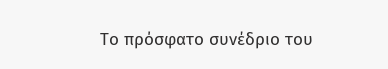Το πρόσφατο συνέδριο του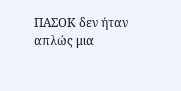ΠΑΣΟΚ δεν ήταν απλώς μια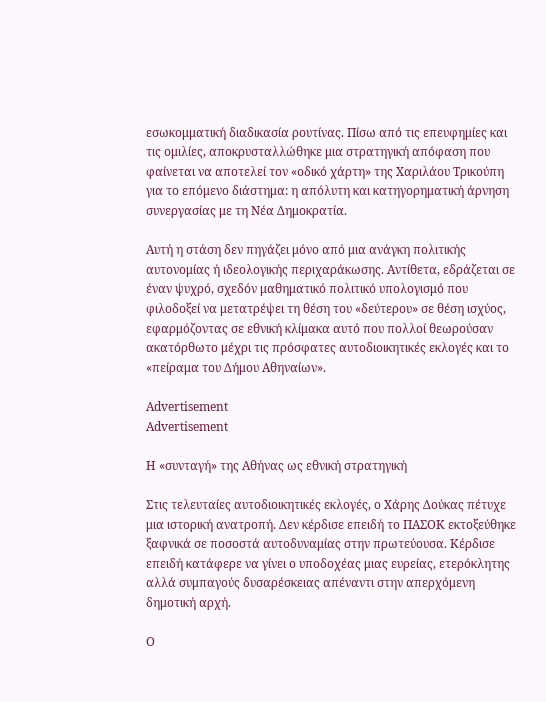εσωκομματική διαδικασία ρουτίνας. Πίσω από τις επευφημίες και τις ομιλίες, αποκρυσταλλώθηκε μια στρατηγική απόφαση που φαίνεται να αποτελεί τον «οδικό χάρτη» της Χαριλάου Τρικούπη για το επόμενο διάστημα: η απόλυτη και κατηγορηματική άρνηση συνεργασίας με τη Νέα Δημοκρατία.

Αυτή η στάση δεν πηγάζει μόνο από μια ανάγκη πολιτικής αυτονομίας ή ιδεολογικής περιχαράκωσης. Αντίθετα, εδράζεται σε έναν ψυχρό, σχεδόν μαθηματικό πολιτικό υπολογισμό που φιλοδοξεί να μετατρέψει τη θέση του «δεύτερου» σε θέση ισχύος, εφαρμόζοντας σε εθνική κλίμακα αυτό που πολλοί θεωρούσαν ακατόρθωτο μέχρι τις πρόσφατες αυτοδιοικητικές εκλογές και το «πείραμα του Δήμου Αθηναίων».

Advertisement
Advertisement

Η «συνταγή» της Αθήνας ως εθνική στρατηγική

Στις τελευταίες αυτοδιοικητικές εκλογές, ο Χάρης Δούκας πέτυχε μια ιστορική ανατροπή. Δεν κέρδισε επειδή το ΠΑΣΟΚ εκτοξεύθηκε ξαφνικά σε ποσοστά αυτοδυναμίας στην πρωτεύουσα. Κέρδισε επειδή κατάφερε να γίνει ο υποδοχέας μιας ευρείας, ετερόκλητης αλλά συμπαγούς δυσαρέσκειας απέναντι στην απερχόμενη δημοτική αρχή.

Ο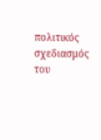πολιτικός σχεδιασμός του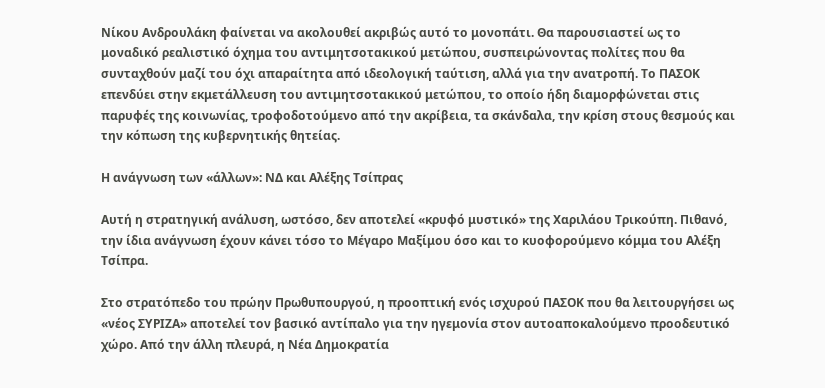Νίκου Ανδρουλάκη φαίνεται να ακολουθεί ακριβώς αυτό το μονοπάτι. Θα παρουσιαστεί ως το μοναδικό ρεαλιστικό όχημα του αντιμητσοτακικού μετώπου, συσπειρώνοντας πολίτες που θα συνταχθούν μαζί του όχι απαραίτητα από ιδεολογική ταύτιση, αλλά για την ανατροπή. Το ΠΑΣΟΚ επενδύει στην εκμετάλλευση του αντιμητσοτακικού μετώπου, το οποίο ήδη διαμορφώνεται στις παρυφές της κοινωνίας, τροφοδοτούμενο από την ακρίβεια, τα σκάνδαλα, την κρίση στους θεσμούς και την κόπωση της κυβερνητικής θητείας.

Η ανάγνωση των «άλλων»: ΝΔ και Αλέξης Τσίπρας

Αυτή η στρατηγική ανάλυση, ωστόσο, δεν αποτελεί «κρυφό μυστικό» της Χαριλάου Τρικούπη. Πιθανό, την ίδια ανάγνωση έχουν κάνει τόσο το Μέγαρο Μαξίμου όσο και το κυοφορούμενο κόμμα του Αλέξη Τσίπρα.

Στο στρατόπεδο του πρώην Πρωθυπουργού, η προοπτική ενός ισχυρού ΠΑΣΟΚ που θα λειτουργήσει ως «νέος ΣΥΡΙΖΑ» αποτελεί τον βασικό αντίπαλο για την ηγεμονία στον αυτοαποκαλούμενο προοδευτικό χώρο. Από την άλλη πλευρά, η Νέα Δημοκρατία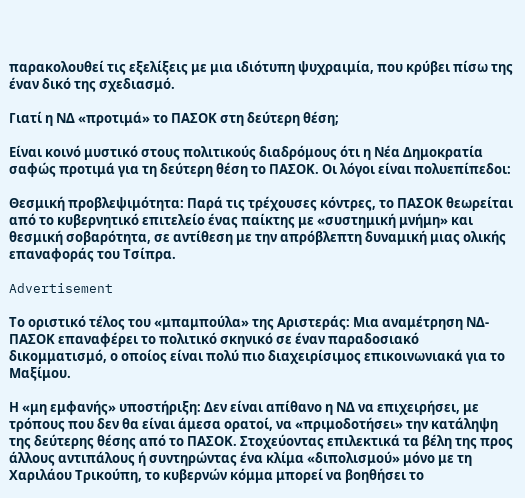παρακολουθεί τις εξελίξεις με μια ιδιότυπη ψυχραιμία, που κρύβει πίσω της έναν δικό της σχεδιασμό.

Γιατί η ΝΔ «προτιμά» το ΠΑΣΟΚ στη δεύτερη θέση;

Είναι κοινό μυστικό στους πολιτικούς διαδρόμους ότι η Νέα Δημοκρατία σαφώς προτιμά για τη δεύτερη θέση το ΠΑΣΟΚ. Οι λόγοι είναι πολυεπίπεδοι:

Θεσμική προβλεψιμότητα: Παρά τις τρέχουσες κόντρες, το ΠΑΣΟΚ θεωρείται από το κυβερνητικό επιτελείο ένας παίκτης με «συστημική μνήμη» και θεσμική σοβαρότητα, σε αντίθεση με την απρόβλεπτη δυναμική μιας ολικής επαναφοράς του Τσίπρα.

Advertisement

Το οριστικό τέλος του «μπαμπούλα» της Αριστεράς: Μια αναμέτρηση ΝΔ-ΠΑΣΟΚ επαναφέρει το πολιτικό σκηνικό σε έναν παραδοσιακό δικομματισμό, ο οποίος είναι πολύ πιο διαχειρίσιμος επικοινωνιακά για το Μαξίμου.

Η «μη εμφανής» υποστήριξη: Δεν είναι απίθανο η ΝΔ να επιχειρήσει, με τρόπους που δεν θα είναι άμεσα ορατοί, να «πριμοδοτήσει» την κατάληψη της δεύτερης θέσης από το ΠΑΣΟΚ. Στοχεύοντας επιλεκτικά τα βέλη της προς άλλους αντιπάλους ή συντηρώντας ένα κλίμα «διπολισμού» μόνο με τη Χαριλάου Τρικούπη, το κυβερνών κόμμα μπορεί να βοηθήσει το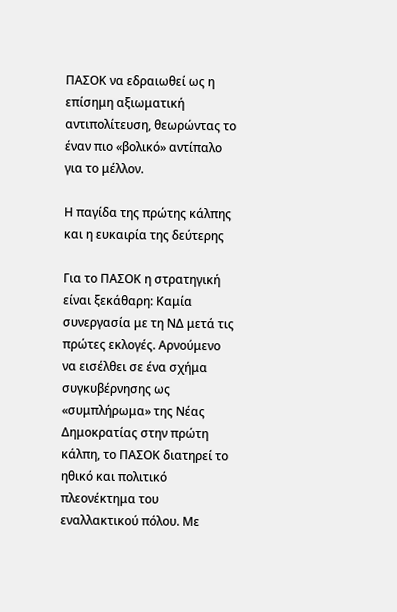ΠΑΣΟΚ να εδραιωθεί ως η επίσημη αξιωματική αντιπολίτευση, θεωρώντας το έναν πιο «βολικό» αντίπαλο για το μέλλον.

Η παγίδα της πρώτης κάλπης και η ευκαιρία της δεύτερης

Για το ΠΑΣΟΚ η στρατηγική είναι ξεκάθαρη: Καμία συνεργασία με τη ΝΔ μετά τις πρώτες εκλογές. Αρνούμενο να εισέλθει σε ένα σχήμα συγκυβέρνησης ως «συμπλήρωμα» της Νέας Δημοκρατίας στην πρώτη κάλπη, το ΠΑΣΟΚ διατηρεί το ηθικό και πολιτικό πλεονέκτημα του εναλλακτικού πόλου. Με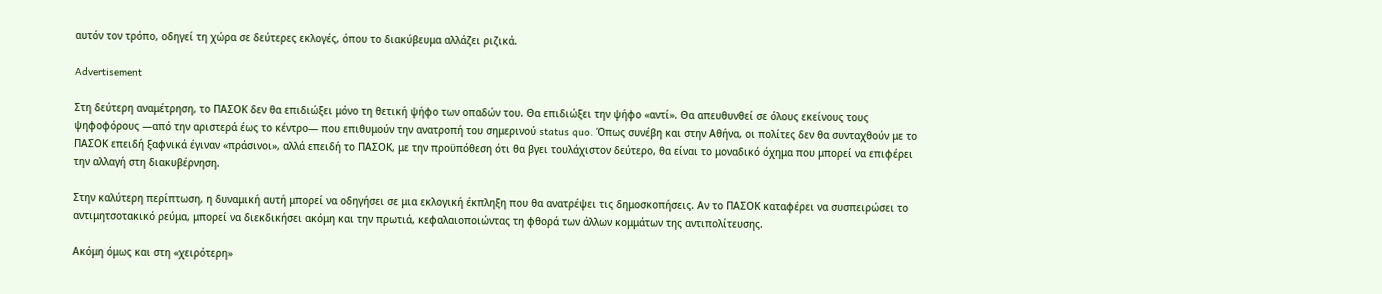αυτόν τον τρόπο, οδηγεί τη χώρα σε δεύτερες εκλογές, όπου το διακύβευμα αλλάζει ριζικά.

Advertisement

Στη δεύτερη αναμέτρηση, το ΠΑΣΟΚ δεν θα επιδιώξει μόνο τη θετική ψήφο των οπαδών του. Θα επιδιώξει την ψήφο «αντί». Θα απευθυνθεί σε όλους εκείνους τους ψηφοφόρους —από την αριστερά έως το κέντρο— που επιθυμούν την ανατροπή του σημερινού status quo. Όπως συνέβη και στην Αθήνα, οι πολίτες δεν θα συνταχθούν με το ΠΑΣΟΚ επειδή ξαφνικά έγιναν «πράσινοι», αλλά επειδή το ΠΑΣΟΚ, με την προϋπόθεση ότι θα βγει τουλάχιστον δεύτερο, θα είναι το μοναδικό όχημα που μπορεί να επιφέρει την αλλαγή στη διακυβέρνηση.

Στην καλύτερη περίπτωση, η δυναμική αυτή μπορεί να οδηγήσει σε μια εκλογική έκπληξη που θα ανατρέψει τις δημοσκοπήσεις. Αν το ΠΑΣΟΚ καταφέρει να συσπειρώσει το αντιμητσοτακικό ρεύμα, μπορεί να διεκδικήσει ακόμη και την πρωτιά, κεφαλαιοποιώντας τη φθορά των άλλων κομμάτων της αντιπολίτευσης.

Ακόμη όμως και στη «χειρότερη»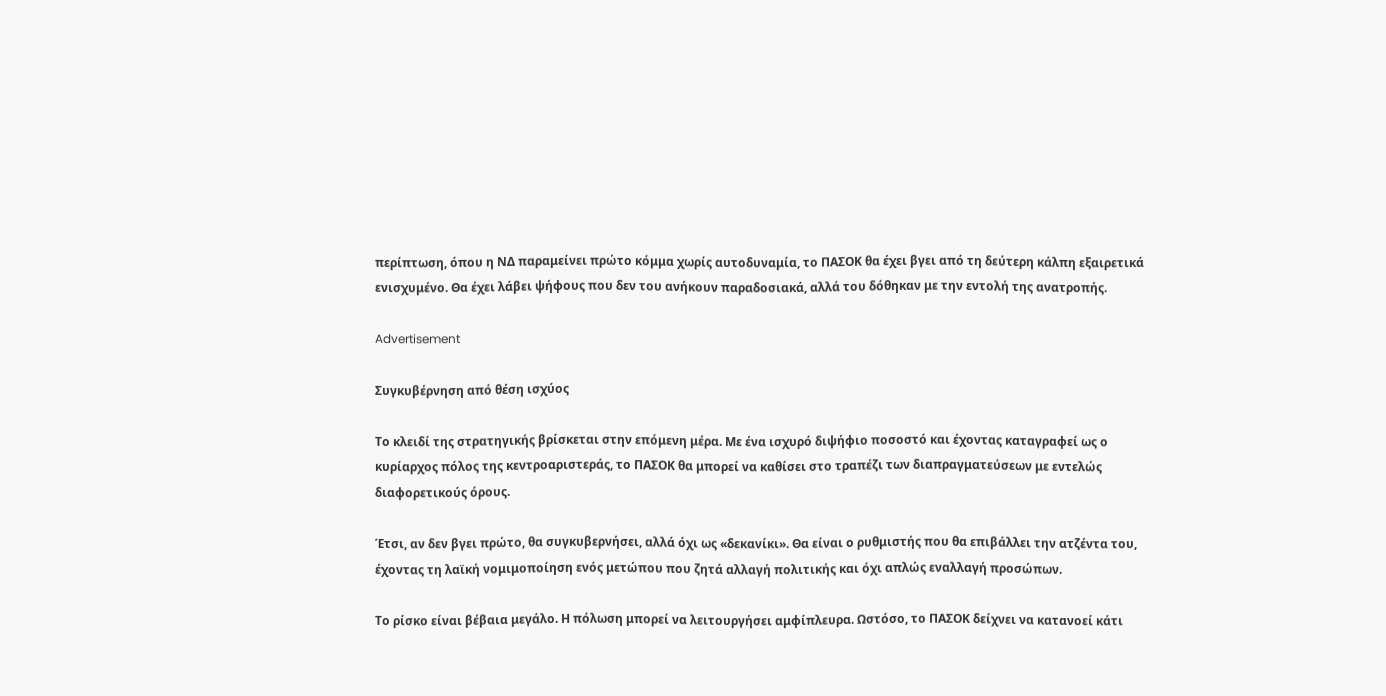περίπτωση, όπου η ΝΔ παραμείνει πρώτο κόμμα χωρίς αυτοδυναμία, το ΠΑΣΟΚ θα έχει βγει από τη δεύτερη κάλπη εξαιρετικά ενισχυμένο. Θα έχει λάβει ψήφους που δεν του ανήκουν παραδοσιακά, αλλά του δόθηκαν με την εντολή της ανατροπής.

Advertisement

Συγκυβέρνηση από θέση ισχύος

Το κλειδί της στρατηγικής βρίσκεται στην επόμενη μέρα. Με ένα ισχυρό διψήφιο ποσοστό και έχοντας καταγραφεί ως ο κυρίαρχος πόλος της κεντροαριστεράς, το ΠΑΣΟΚ θα μπορεί να καθίσει στο τραπέζι των διαπραγματεύσεων με εντελώς διαφορετικούς όρους.

Έτσι, αν δεν βγει πρώτο, θα συγκυβερνήσει, αλλά όχι ως «δεκανίκι». Θα είναι ο ρυθμιστής που θα επιβάλλει την ατζέντα του, έχοντας τη λαϊκή νομιμοποίηση ενός μετώπου που ζητά αλλαγή πολιτικής και όχι απλώς εναλλαγή προσώπων.

Το ρίσκο είναι βέβαια μεγάλο. Η πόλωση μπορεί να λειτουργήσει αμφίπλευρα. Ωστόσο, το ΠΑΣΟΚ δείχνει να κατανοεί κάτι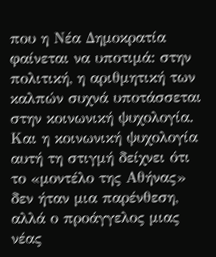που η Νέα Δημοκρατία φαίνεται να υποτιμά: στην πολιτική, η αριθμητική των καλπών συχνά υποτάσσεται στην κοινωνική ψυχολογία. Και η κοινωνική ψυχολογία αυτή τη στιγμή δείχνει ότι το «μοντέλο της Αθήνας» δεν ήταν μια παρένθεση, αλλά ο προάγγελος μιας νέας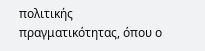πολιτικής πραγματικότητας, όπου ο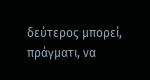δεύτερος μπορεί, πράγματι, να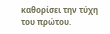καθορίσει την τύχη του πρώτου.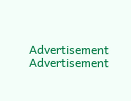Advertisement
Advertisement